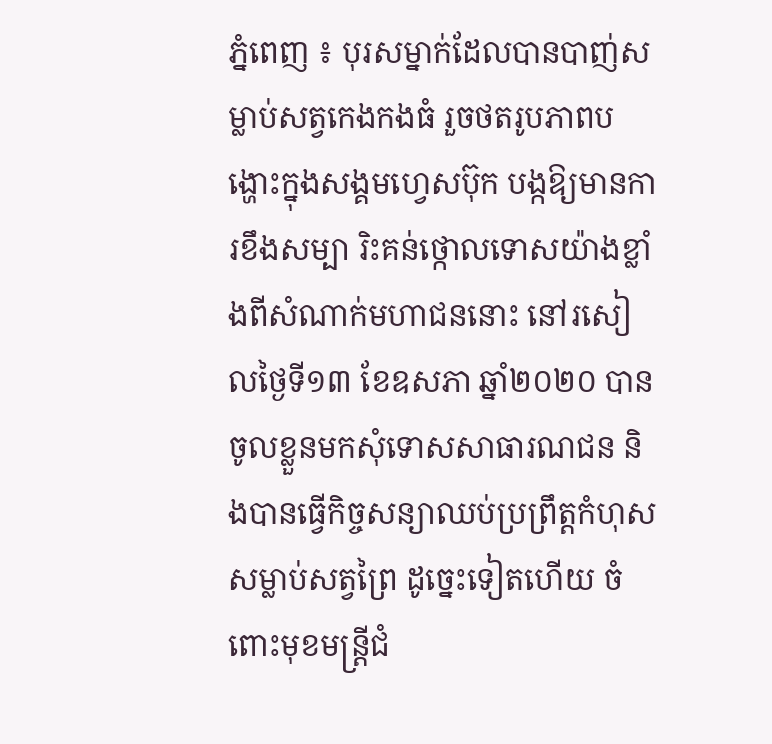ភ្នំពេញ ៖ បុរសម្នាក់ដែលបានបាញ់សម្លាប់សត្វកេងកងធំ រួចថតរូបភាពបង្ហោះក្នុងសង្គមហ្វេសប៊ុក បង្កឱ្យមានការខឹងសម្បា រិះគន់ថ្កោលទោសយ៉ាងខ្លាំងពីសំណាក់មហាជននោះ នៅរសៀលថ្ងៃទី១៣ ខែឧសភា ឆ្នាំ២០២០ បានចូលខ្លួនមកសុំទោសសាធារណជន និងបានធ្វើកិច្ចសន្យាឈប់ប្រព្រឹត្តកំហុសសម្លាប់សត្វព្រៃ ដូច្នេះទៀតហើយ ចំពោះមុខមន្ត្រីជំ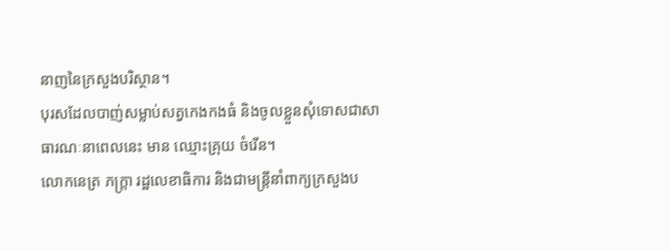នាញនៃក្រសួងបរិស្ថាន។
បុរសដែលបាញ់សម្លាប់សត្វកេងកងធំ និងចូលខ្លួនសុំទោសជាសាធារណៈនាពេលនេះ មាន ឈ្មោះគ្រុយ ចំរើន។
លោកនេត្រ ភក្ត្រា រដ្ឋលេខាធិការ និងជាមន្ត្រីនាំពាក្យក្រសួងប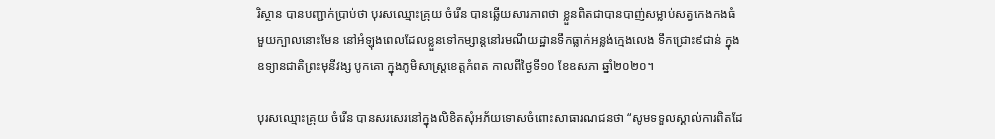រិស្ថាន បានបញ្ជាក់ប្រាប់ថា បុរសឈ្មោះគ្រុយ ចំរើន បានឆ្លើយសារភាពថា ខ្លួនពិតជាបានបាញ់សម្លាប់សត្វកេងកងធំមួយក្បាលនោះមែន នៅអំឡុងពេលដែលខ្លួនទៅកម្សាន្តនៅរមណីយដ្ឋានទឹកធ្លាក់អន្លង់ក្មេងលេង ទឹកជ្រោះ៩ជាន់ ក្នុងឧទ្យានជាតិព្រះមុនីវង្ស បូកគោ ក្នុងភូមិសាស្ត្រខេត្តកំពត កាលពីថ្ងៃទី១០ ខែឧសភា ឆ្នាំ២០២០។

បុរសឈ្មោះគ្រុយ ចំរើន បានសរសេរនៅក្នុងលិខិតសុំអភ័យទោសចំពោះសាធារណជនថា “សូមទទួលស្គាល់ការពិតដែ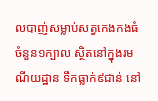លបាញ់សម្លាប់សត្វកេងកងធំ ចំនួន១ក្បាល ស្ថិតនៅក្នុងរមណីយដ្ឋាន ទឹកធ្លាក់៩ជាន់ នៅ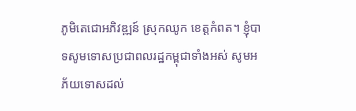ភូមិតេជោអភិវឌ្ឍន៍ ស្រុកឈូក ខេត្តកំពត។ ខ្ញុំបាទសូមទោសប្រជាពលរដ្ឋកម្ពុជាទាំងអស់ សូមអភ័យទោសដល់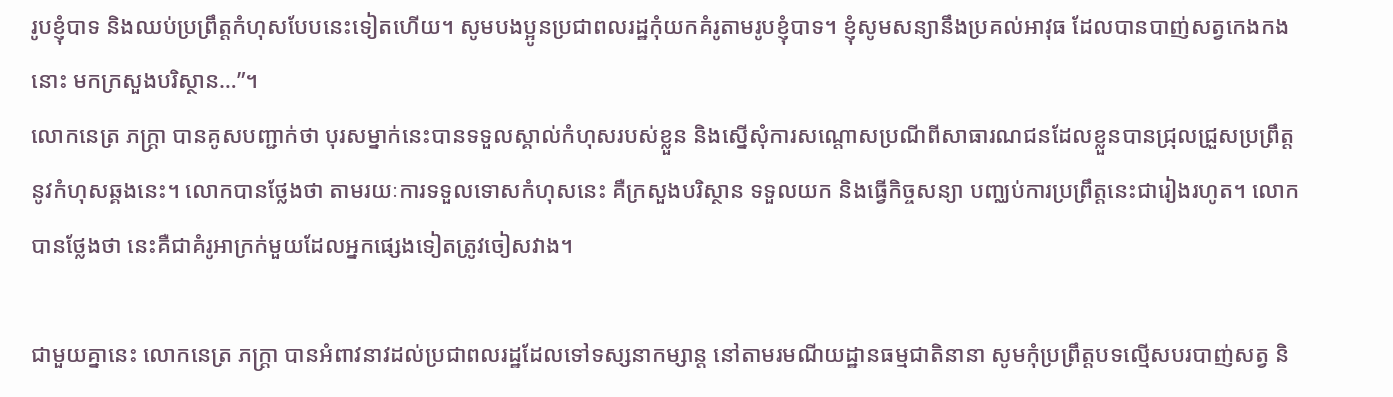រូបខ្ញុំបាទ និងឈប់ប្រព្រឹត្តកំហុសបែបនេះទៀតហើយ។ សូមបងប្អូនប្រជាពលរដ្ឋកុំយកគំរូតាមរូបខ្ញុំបាទ។ ខ្ញុំសូមសន្យានឹងប្រគល់អាវុធ ដែលបានបាញ់សត្វកេងកងនោះ មកក្រសួងបរិស្ថាន…”។
លោកនេត្រ ភក្ត្រា បានគូសបញ្ជាក់ថា បុរសម្នាក់នេះបានទទួលស្គាល់កំហុសរបស់ខ្លួន និងស្នើសុំការសណ្តោសប្រណីពីសាធារណជនដែលខ្លួនបានជ្រុលជ្រួសប្រព្រឹត្តនូវកំហុសឆ្គងនេះ។ លោកបានថ្លែងថា តាមរយៈការទទួលទោសកំហុសនេះ គឺក្រសួងបរិស្ថាន ទទួលយក និងធ្វើកិច្ចសន្យា បញ្ឈប់ការប្រព្រឹត្តនេះជារៀងរហូត។ លោកបានថ្លែងថា នេះគឺជាគំរូអាក្រក់មួយដែលអ្នកផ្សេងទៀតត្រូវចៀសវាង។

ជាមួយគ្នានេះ លោកនេត្រ ភក្ត្រា បានអំពាវនាវដល់ប្រជាពលរដ្ឋដែលទៅទស្សនាកម្សាន្ត នៅតាមរមណីយដ្ឋានធម្មជាតិនានា សូមកុំប្រព្រឹត្តបទល្មើសបរបាញ់សត្វ និ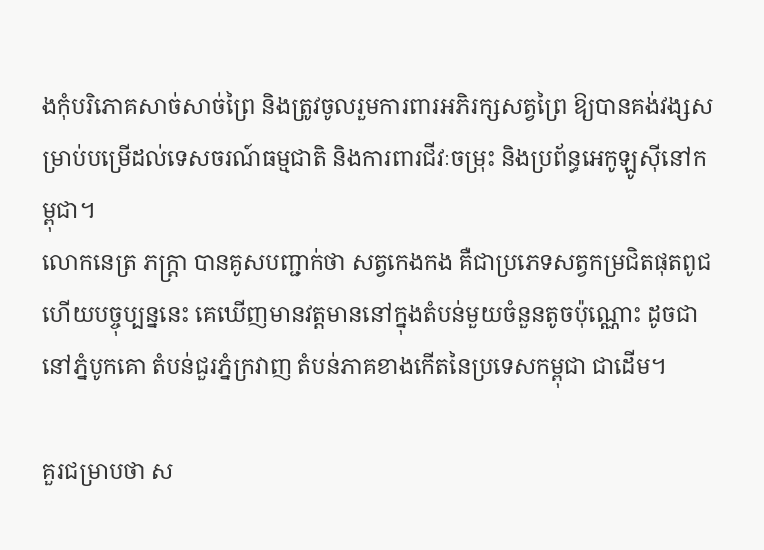ងកុំបរិភោគសាច់សាច់ព្រៃ និងត្រូវចូលរួមការពារអភិរក្សសត្វព្រៃ ឱ្យបានគង់វង្សសម្រាប់បម្រើដល់ទេសចរណ៍ធម្មជាតិ និងការពារជីវៈចម្រុះ និងប្រព័ន្ធអេកូឡូស៊ីនៅកម្ពុជា។
លោកនេត្រ ភក្ត្រា បានគូសបញ្ជាក់ថា សត្វកេងកង គឺជាប្រភេទសត្វកម្រជិតផុតពូជ ហើយបច្ចុប្បន្ននេះ គេឃើញមានវត្តមាននៅក្នុងតំបន់មួយចំនួនតូចប៉ុណ្ណោះ ដូចជានៅភ្នំបូកគោ តំបន់ជួរភ្នំក្រវាញ តំបន់ភាគខាងកើតនៃប្រទេសកម្ពុជា ជាដើម។

គួរជម្រាបថា ស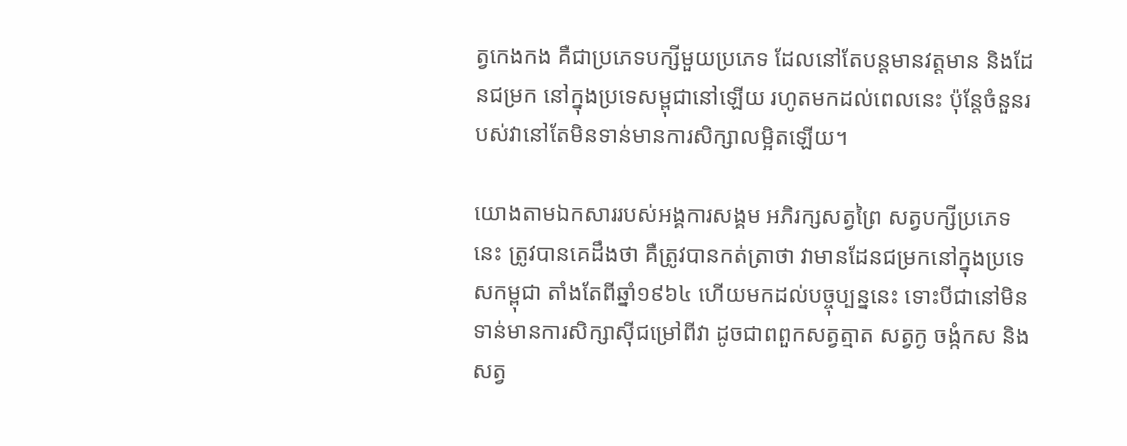ត្វកេងកង គឺជាប្រភេទបក្សីមួយប្រភេទ ដែលនៅតែបន្តមានវត្តមាន និងដែនជម្រក នៅក្នុងប្រទេសម្ពុជានៅឡើយ រហូតមកដល់ពេលនេះ ប៉ុន្តែចំនួនរបស់វានៅតែមិនទាន់មានការសិក្សាលម្អិតឡើយ។

យោងតាមឯកសាររបស់អង្គការសង្គម អភិរក្សសត្វព្រៃ សត្វបក្សីប្រភេទនេះ ត្រូវបានគេដឹងថា គឺត្រូវបានកត់ត្រាថា វាមានដែនជម្រកនៅក្នុងប្រទេសកម្ពុជា តាំងតែពីឆ្នាំ១៩៦៤ ហើយមកដល់បច្ចុប្បន្ននេះ ទោះបីជានៅមិនទាន់មានការសិក្សាស៊ីជម្រៅពីវា ដូចជាពពួកសត្វត្មាត សត្វក្ង ចង្កំកស និងសត្វ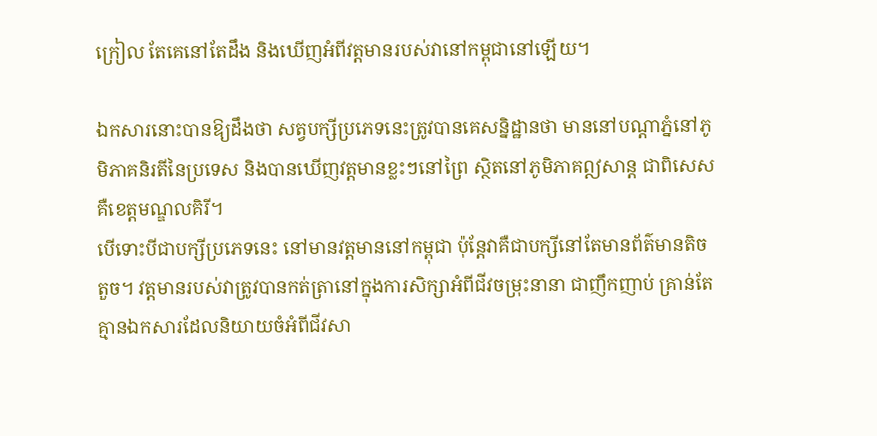ក្រៀល តែគេនៅតែដឹង និងឃើញអំពីវត្តមានរបស់វានៅកម្ពុជានៅឡើយ។

ឯកសារនោះបានឱ្យដឹងថា សត្វបក្សីប្រភេទនេះត្រូវបានគេសន្និដ្ឋានថា មាននៅបណ្តាភ្នំនៅភូមិភាគនិរតីនៃប្រទេស និងបានឃើញវត្តមានខ្លះៗនៅព្រៃ ស្ថិតនៅភូមិភាគឦសាន្ត ជាពិសេស គឺខេត្តមណ្ឌលគិរី។
បើទោះបីជាបក្សីប្រភេទនេះ នៅមានវត្តមាននៅកម្ពុជា ប៉ុន្តែវាគឺជាបក្សីនៅតែមានព័ត៌មានតិចតួច។ វត្តមានរបស់វាត្រូវបានកត់ត្រានៅក្នុងការសិក្សាអំពីជីវចម្រុះនានា ជាញឹកញាប់ គ្រាន់តែគ្មានឯកសារដែលនិយាយចំអំពីជីវសា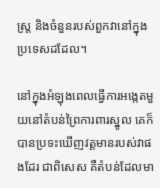ស្ត្រ និងចំនួនរបស់ពួកវានៅក្នុងប្រទេសដដែល។

នៅក្នុងអំឡុងពេលធ្វើការអង្កេតមួយនៅតំបន់ព្រៃការពារស្នូល គេក៏បានប្រទះឃើញវត្តមានរបស់វាផងដែរ ជាពិសេស គឺតំបន់ដែលមា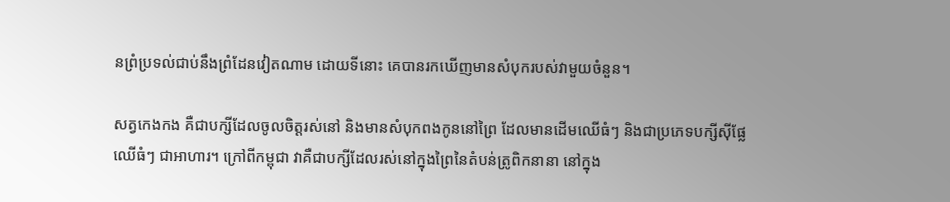នព្រំប្រទល់ជាប់នឹងព្រំដែនវៀតណាម ដោយទីនោះ គេបានរកឃើញមានសំបុករបស់វាមួយចំនួន។

សត្វកេងកង គឺជាបក្សីដែលចូលចិត្តរស់នៅ និងមានសំបុកពងកូននៅព្រៃ ដែលមានដើមឈើធំៗ និងជាប្រភេទបក្សីស៊ីផ្លែឈើធំៗ ជាអាហារ។ ក្រៅពីកម្ពុជា វាគឺជាបក្សីដែលរស់នៅក្នុងព្រៃនៃតំបន់ត្រូពិកនានា នៅក្នុង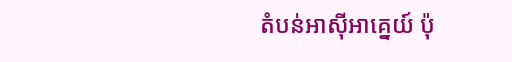តំបន់អាស៊ីអាគ្នេយ៍ ប៉ុ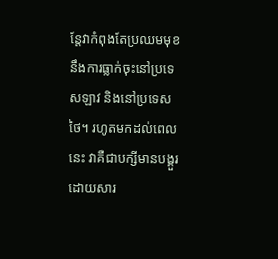ន្តែវាកំពុងតែប្រឈមមុខនឹងការធ្លាក់ចុះនៅប្រទេសឡាវ និងនៅប្រទេសថៃ។ រហូតមកដល់ពេលនេះ វាគឺជាបក្សីមានបង្គួរ ដោយសារ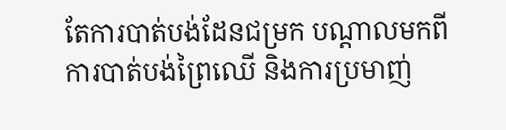តែការបាត់បង់ដែនជម្រក បណ្តាលមកពីការបាត់បង់ព្រៃឈើ និងការប្រមាញ់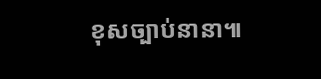ខុសច្បាប់នានា៕